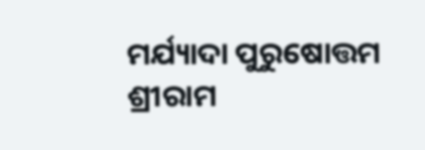ମର୍ଯ୍ୟାଦା ପୁରୁଷୋତ୍ତମ ଶ୍ରୀରାମ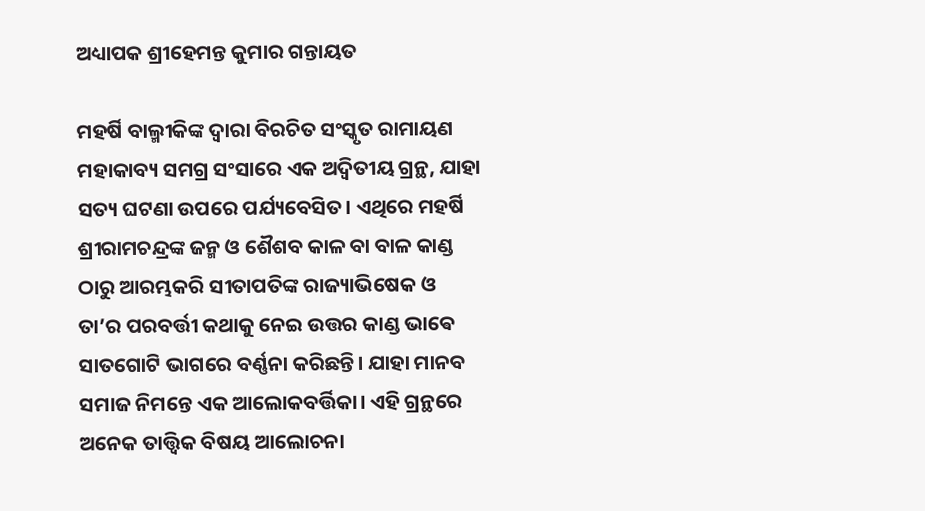ଅଧ୍ୟାପକ ଶ୍ରୀହେମନ୍ତ କୁମାର ଗନ୍ତାୟତ

ମହର୍ଷି ବାଲ୍ମୀକିଙ୍କ ଦ୍ୱାରା ବିରଚିତ ସଂସ୍କୃତ ରାମାୟଣ ମହାକାବ୍ୟ ସମଗ୍ର ସଂସାରେ ଏକ ଅଦ୍ଵିତୀୟ ଗ୍ରନ୍ଥ, ଯାହା ସତ୍ୟ ଘଟଣା ଉପରେ ପର୍ଯ୍ୟବେସିତ। ଏଥିରେ ମହର୍ଷି ଶ୍ରୀରାମଚନ୍ଦ୍ରଙ୍କ ଜନ୍ମ ଓ ଶୈଶବ କାଳ ବା ବାଳ କାଣ୍ଡ ଠାରୁ ଆରମ୍ଭକରି ସୀତାପତିଙ୍କ ରାଜ୍ୟାଭିଷେକ ଓ ତା’ର ପରବର୍ତ୍ତୀ କଥାକୁ ନେଇ ଉତ୍ତର କାଣ୍ଡ ଭାଵେ ସାତଗୋଟି ଭାଗରେ ବର୍ଣ୍ଣନା କରିଛନ୍ତି। ଯାହା ମାନବ ସମାଜ ନିମନ୍ତେ ଏକ ଆଲୋକବର୍ତ୍ତିକା। ଏହି ଗ୍ରନ୍ଥରେ ଅନେକ ତାତ୍ତ୍ୱିକ ବିଷୟ ଆଲୋଚନା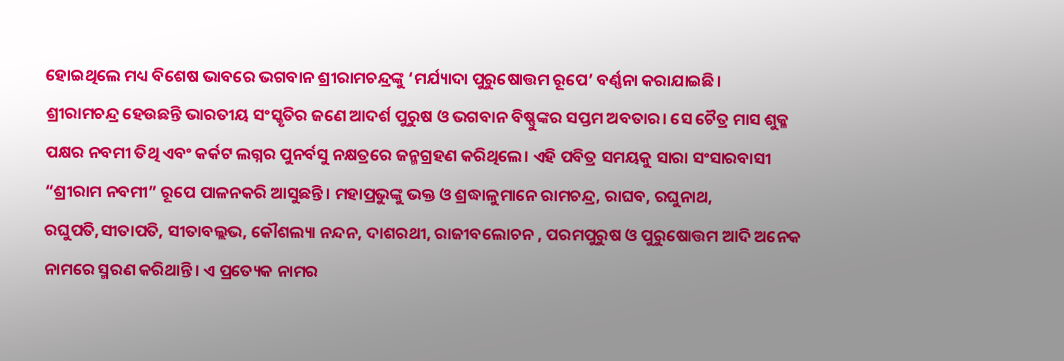ହୋଇଥିଲେ ମଧ୍ୟ ବିଶେଷ ଭାବରେ ଭଗବାନ ଶ୍ରୀରାମଚନ୍ଦ୍ରଙ୍କୁ ‘ମର୍ଯ୍ୟାଦା ପୁରୁଷୋତ୍ତମ ରୂପେ’ ବର୍ଣ୍ଣନା କରାଯାଇଛି।
ଶ୍ରୀରାମଚନ୍ଦ୍ର ହେଉଛନ୍ତି ଭାରତୀୟ ସଂସ୍କୃତିର ଜଣେ ଆଦର୍ଶ ପୁରୁଷ ଓ ଭଗବାନ ବିଷ୍ଣୁଙ୍କର ସପ୍ତମ ଅବତାର। ସେ ଚୈତ୍ର ମାସ ଶୁକ୍ଳ ପକ୍ଷର ନବମୀ ତିଥି ଏବଂ କର୍କଟ ଲଗ୍ନର ପୁନର୍ବସୁ ନକ୍ଷତ୍ରରେ ଜନ୍ମଗ୍ରହଣ କରିଥିଲେ। ଏହି ପବିତ୍ର ସମୟକୁ ସାରା ସଂସାରବାସୀ “ଶ୍ରୀରାମ ନବମୀ” ରୂପେ ପାଳନକରି ଆସୁଛନ୍ତି। ମହାପ୍ରଭୁଙ୍କୁ ଭକ୍ତ ଓ ଶ୍ରଦ୍ଧାଳୁମାନେ ରାମଚନ୍ଦ୍ର, ରାଘବ, ରଘୁନାଥ, ରଘୁପତି,ସୀତାପତି, ସୀତାବଲ୍ଲଭ, କୌଶଲ୍ୟା ନନ୍ଦନ, ଦାଶରଥୀ, ରାଜୀବଲୋଚନ , ପରମପୁରୁଷ ଓ ପୁରୁଷୋତ୍ତମ ଆଦି ଅନେକ ନାମରେ ସ୍ମରଣ କରିଥାନ୍ତି। ଏ ପ୍ରତ୍ୟେକ ନାମର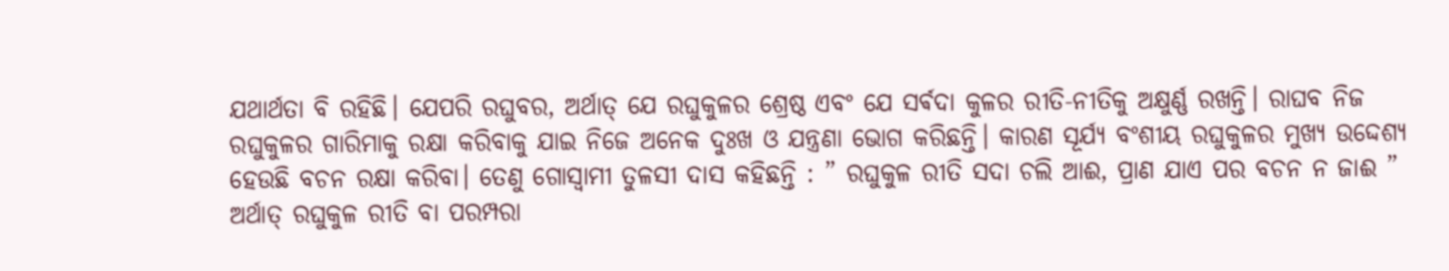ଯଥାର୍ଥତା ବି ରହିଛି। ଯେପରି ରଘୁବର, ଅର୍ଥାତ୍ ଯେ ରଘୁକୁଳର ଶ୍ରେଷ୍ଠ ଏବଂ ଯେ ସର୍ଵଦା କୁଳର ରୀତି-ନୀତିକୁ ଅକ୍ଷୁର୍ଣ୍ଣ ରଖନ୍ତି। ରାଘବ ନିଜ ରଘୁକୁଳର ଗାରିମାକୁ ରକ୍ଷା କରିବାକୁ ଯାଇ ନିଜେ ଅନେକ ଦୁଃଖ ଓ ଯନ୍ତ୍ରଣା ଭୋଗ କରିଛନ୍ତି। କାରଣ ସୂର୍ଯ୍ୟ ବଂଶୀୟ ରଘୁକୁଳର ମୁଖ୍ୟ ଉଦ୍ଦେଶ୍ୟ ହେଉଛି ବଚନ ରକ୍ଷା କରିବା। ତେଣୁ ଗୋସ୍ୱାମୀ ତୁଳସୀ ଦାସ କହିଛନ୍ତି : ” ରଘୁକୁଳ ରୀତି ସଦା ଚଲି ଆଈ, ପ୍ରାଣ ଯାଏ ପର ବଚନ ନ ଜାଈ ” ଅର୍ଥାତ୍ ରଘୁକୁଳ ରୀତି ବା ପରମ୍ପରା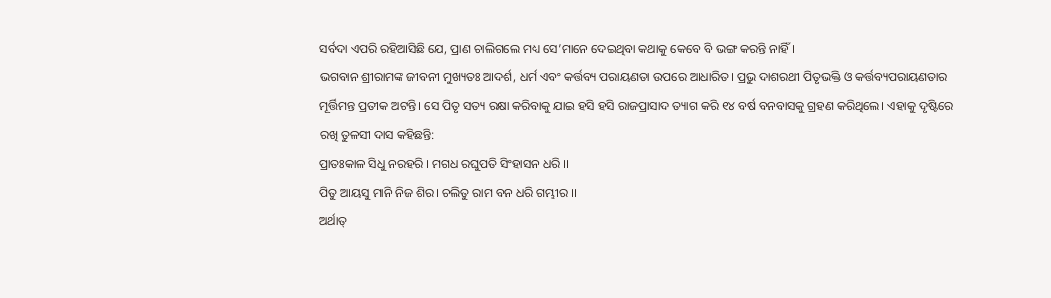ସର୍ବଦା ଏପରି ରହିଆସିଛି ଯେ, ପ୍ରାଣ ଚାଲିଗଲେ ମଧ୍ୟ ସେ’ମାନେ ଦେଇଥିବା କଥାକୁ କେବେ ବି ଭଙ୍ଗ କରନ୍ତି ନାହିଁ।
ଭଗବାନ ଶ୍ରୀରାମଙ୍କ ଜୀବନୀ ମୁଖ୍ୟତଃ ଆଦର୍ଶ, ଧର୍ମ ଏବଂ କର୍ତ୍ତବ୍ୟ ପରାୟଣତା ଉପରେ ଆଧାରିତ। ପ୍ରଭୁ ଦାଶରଥୀ ପିତୃଭକ୍ତି ଓ କର୍ତ୍ତବ୍ୟପରାୟଣତାର ମୂର୍ତ୍ତିମନ୍ତ ପ୍ରତୀକ ଅଟନ୍ତି। ସେ ପିତୃ ସତ୍ୟ ରକ୍ଷା କରିବାକୁ ଯାଇ ହସି ହସି ରାଜପ୍ରାସାଦ ତ୍ୟାଗ କରି ୧୪ ବର୍ଷ ବନବାସକୁ ଗ୍ରହଣ କରିଥିଲେ। ଏହାକୁ ଦୃଷ୍ଟିରେ ରଖି ତୁଳସୀ ଦାସ କହିଛନ୍ତି:
ପ୍ରାତଃକାଳ ସିଧୁ ନରହରି । ମଗଧ ରଘୁପତି ସିଂହାସନ ଧରି ।।
ପିତୁ ଆୟସୁ ମାନି ନିଜ ଶିର। ଚଲିତୁ ରାମ ବନ ଧରି ଗମ୍ଭୀର ।।
ଅର୍ଥାତ୍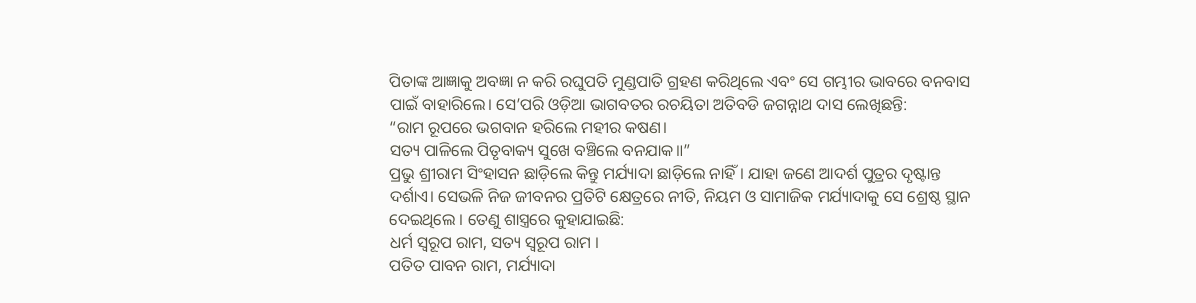ପିତାଙ୍କ ଆଜ୍ଞାକୁ ଅବଜ୍ଞା ନ କରି ରଘୁପତି ମୁଣ୍ଡପାତି ଗ୍ରହଣ କରିଥିଲେ ଏବଂ ସେ ଗମ୍ଭୀର ଭାବରେ ବନବାସ ପାଇଁ ବାହାରିଲେ। ସେ’ପରି ଓଡ଼ିଆ ଭାଗବତର ରଚୟିତା ଅତିବଡି ଜଗନ୍ନାଥ ଦାସ ଲେଖିଛନ୍ତି:
“ରାମ ରୂପରେ ଭଗବାନ ହରିଲେ ମହୀର କଷଣ।
ସତ୍ୟ ପାଳିଲେ ପିତୃବାକ୍ୟ ସୁଖେ ବଞ୍ଚିଲେ ବନଯାକ॥”
ପ୍ରଭୁ ଶ୍ରୀରାମ ସିଂହାସନ ଛାଡ଼ିଲେ କିନ୍ତୁ ମର୍ଯ୍ୟାଦା ଛାଡ଼ିଲେ ନାହିଁ। ଯାହା ଜଣେ ଆଦର୍ଶ ପୁତ୍ରର ଦୃଷ୍ଟାନ୍ତ ଦର୍ଶାଏ। ସେଭଳି ନିଜ ଜୀବନର ପ୍ରତିଟି କ୍ଷେତ୍ରରେ ନୀତି, ନିୟମ ଓ ସାମାଜିକ ମର୍ଯ୍ୟାଦାକୁ ସେ ଶ୍ରେଷ୍ଠ ସ୍ଥାନ ଦେଇଥିଲେ । ତେଣୁ ଶାସ୍ତ୍ରରେ କୁହାଯାଇଛି:
ଧର୍ମ ସ୍ୱରୂପ ରାମ, ସତ୍ୟ ସ୍ୱରୂପ ରାମ ।
ପତିତ ପାବନ ରାମ, ମର୍ଯ୍ୟାଦା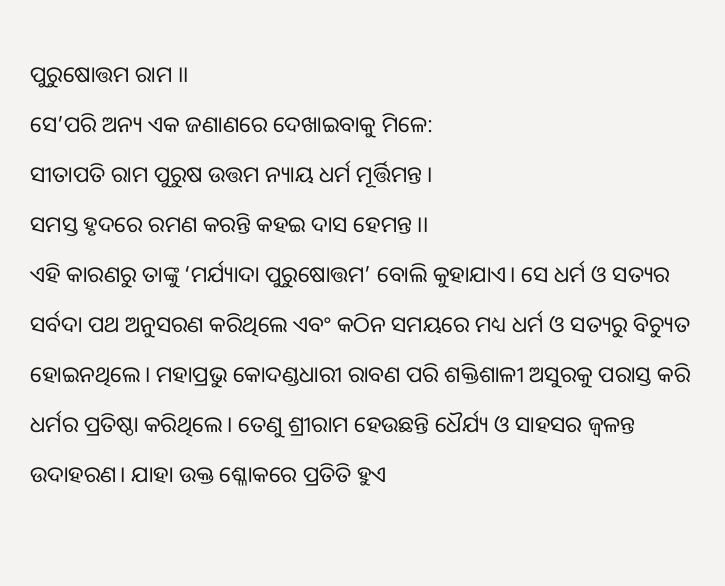ପୁରୁଷୋତ୍ତମ ରାମ ।।
ସେ’ପରି ଅନ୍ୟ ଏକ ଜଣାଣରେ ଦେଖାଇବାକୁ ମିଳେ:
ସୀତାପତି ରାମ ପୁରୁଷ ଉତ୍ତମ ନ୍ୟାୟ ଧର୍ମ ମୂର୍ତ୍ତିମନ୍ତ ।
ସମସ୍ତ ହୃଦରେ ରମଣ କରନ୍ତି କହଇ ଦାସ ହେମନ୍ତ ।।
ଏହି କାରଣରୁ ତାଙ୍କୁ ‘ମର୍ଯ୍ୟାଦା ପୁରୁଷୋତ୍ତମ’ ବୋଲି କୁହାଯାଏ। ସେ ଧର୍ମ ଓ ସତ୍ୟର ସର୍ବଦା ପଥ ଅନୁସରଣ କରିଥିଲେ ଏବଂ କଠିନ ସମୟରେ ମଧ୍ୟ ଧର୍ମ ଓ ସତ୍ୟରୁ ବିଚ୍ୟୁତ ହୋଇନଥିଲେ। ମହାପ୍ରଭୁ କୋଦଣ୍ଡଧାରୀ ରାବଣ ପରି ଶକ୍ତିଶାଳୀ ଅସୁରକୁ ପରାସ୍ତ କରି ଧର୍ମର ପ୍ରତିଷ୍ଠା କରିଥିଲେ। ତେଣୁ ଶ୍ରୀରାମ ହେଉଛନ୍ତି ଧୈର୍ଯ୍ୟ ଓ ସାହସର ଜ୍ୱଳନ୍ତ ଉଦାହରଣ। ଯାହା ଉକ୍ତ ଶ୍ଳୋକରେ ପ୍ରତିତି ହୁଏ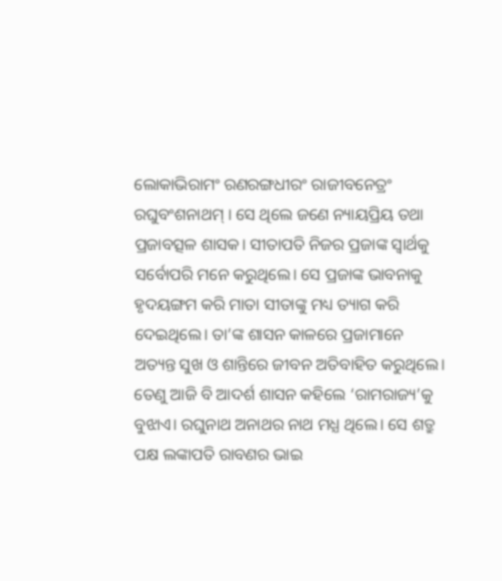ଲୋକାଭିରାମଂ ରଣରଙ୍ଗଧୀରଂ ରାଜୀବନେତ୍ରଂ ରଘୁବଂଶନାଥମ୍ । ସେ ଥିଲେ ଜଣେ ନ୍ୟାୟପ୍ରିୟ ତଥା ପ୍ରଜାବତ୍ସଳ ଶାସକ। ସୀତାପତି ନିଜର ପ୍ରଜାଙ୍କ ସ୍ୱାର୍ଥକୁ ସର୍ବୋପରି ମନେ କରୁଥିଲେ। ସେ ପ୍ରଜାଙ୍କ ଭାବନାକୁ ହୃଦୟଙ୍ଗମ କରି ମାତା ସୀତାଙ୍କୁ ମଧ୍ୟ ତ୍ୟାଗ କରି ଦେଇଥିଲେ। ତା’ଙ୍କ ଶାସନ କାଳରେ ପ୍ରଜାମାନେ ଅତ୍ୟନ୍ତ ସୁଖ ଓ ଶାନ୍ତିରେ ଜୀବନ ଅତିବାହିତ କରୁଥିଲେ। ତେଣୁ ଆଜି ବି ଆଦର୍ଶ ଶାସନ କହିଲେ ‘ରାମରାଜ୍ୟ’କୁ ବୁଝାଏ। ରଘୁନାଥ ଅନାଥର ନାଥ ମଧ୍ଯ ଥିଲେ। ସେ ଶତ୍ରୁ ପକ୍ଷ ଲଙ୍କାପତି ରାବଣର ଭାଇ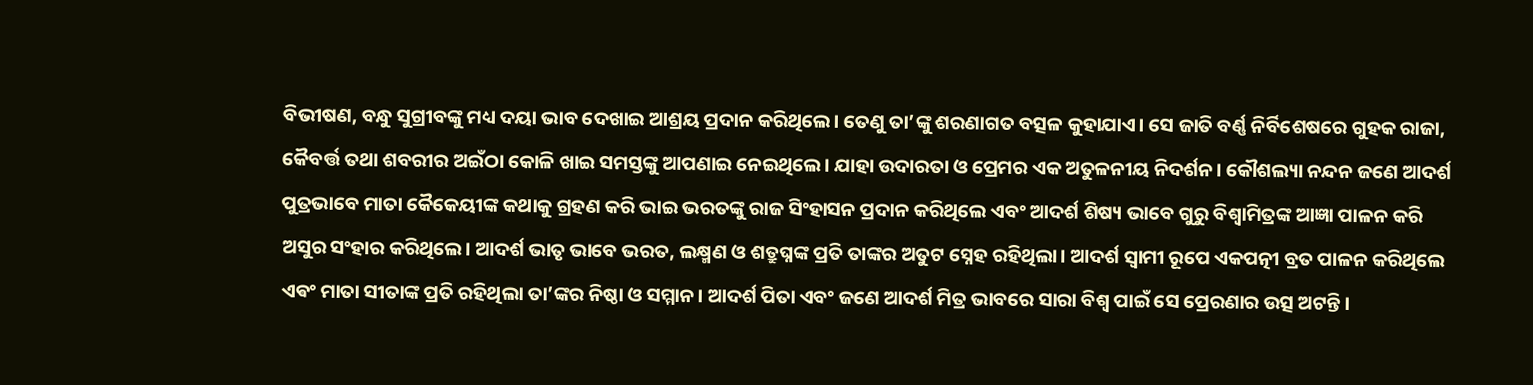ବିଭୀଷଣ, ବନ୍ଧୁ ସୁଗ୍ରୀବଙ୍କୁ ମଧ୍ୟ ଦୟା ଭାବ ଦେଖାଇ ଆଶ୍ରୟ ପ୍ରଦାନ କରିଥିଲେ। ତେଣୁ ତା’ଙ୍କୁ ଶରଣାଗତ ବତ୍ସଳ କୁହାଯାଏ। ସେ ଜାତି ବର୍ଣ୍ଣ ନିର୍ବିଶେଷରେ ଗୁହକ ରାଜା, କୈବର୍ତ୍ତ ତଥା ଶବରୀର ଅଇଁଠା କୋଳି ଖାଇ ସମସ୍ତଙ୍କୁ ଆପଣାଇ ନେଇଥିଲେ। ଯାହା ଉଦାରତା ଓ ପ୍ରେମର ଏକ ଅତୁଳନୀୟ ନିଦର୍ଶନ। କୌଶଲ୍ୟା ନନ୍ଦନ ଜଣେ ଆଦର୍ଶ ପୁତ୍ରଭାବେ ମାତା କୈକେୟୀଙ୍କ କଥାକୁ ଗ୍ରହଣ କରି ଭାଇ ଭରତଙ୍କୁ ରାଜ ସିଂହାସନ ପ୍ରଦାନ କରିଥିଲେ ଏବଂ ଆଦର୍ଶ ଶିଷ୍ୟ ଭାବେ ଗୁରୁ ବିଶ୍ଵାମିତ୍ରଙ୍କ ଆଜ୍ଞା ପାଳନ କରି ଅସୁର ସଂହାର କରିଥିଲେ। ଆଦର୍ଶ ଭାତୃ ଭାବେ ଭରତ, ଲକ୍ଷ୍ମଣ ଓ ଶତ୍ରୁଘ୍ନଙ୍କ ପ୍ରତି ତାଙ୍କର ଅତୁଟ ସ୍ନେହ ରହିଥିଲା। ଆଦର୍ଶ ସ୍ୱାମୀ ରୂପେ ଏକପତ୍ନୀ ବ୍ରତ ପାଳନ କରିଥିଲେ ଏଵଂ ମାତା ସୀତାଙ୍କ ପ୍ରତି ରହିଥିଲା ତା’ଙ୍କର ନିଷ୍ଠା ଓ ସମ୍ମାନ। ଆଦର୍ଶ ପିତା ଏବଂ ଜଣେ ଆଦର୍ଶ ମିତ୍ର ଭାବରେ ସାରା ବିଶ୍ୱ ପାଇଁ ସେ ପ୍ରେରଣାର ଉତ୍ସ ଅଟନ୍ତି।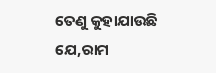ତେଣୁ କୁହାଯାଉଛି ଯେ,ରାମ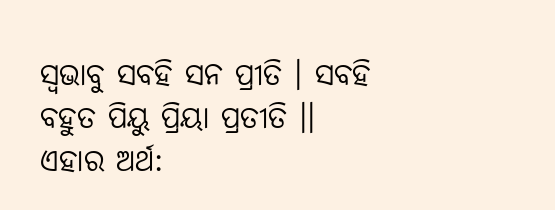ସ୍ୱଭାବୁ ସବହି ସନ ପ୍ରୀତି । ସବହି ବହୁତ ପିୟୁ ପ୍ରିୟା ପ୍ରତୀତି ।।
ଏହାର ଅର୍ଥ: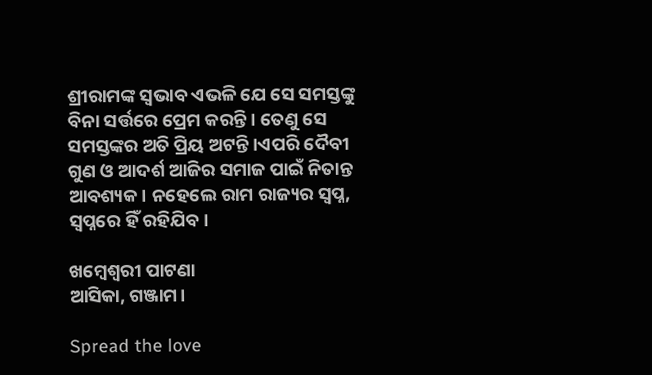ଶ୍ରୀରାମଙ୍କ ସ୍ୱଭାବ ଏଭଳି ଯେ ସେ ସମସ୍ତଙ୍କୁ ବିନା ସର୍ତ୍ତରେ ପ୍ରେମ କରନ୍ତି। ତେଣୁ ସେ ସମସ୍ତଙ୍କର ଅତି ପ୍ରିୟ ଅଟନ୍ତି।ଏପରି ଦୈବୀ ଗୁଣ ଓ ଆଦର୍ଶ ଆଜିର ସମାଜ ପାଇଁ ନିତାନ୍ତ ଆବଶ୍ୟକ। ନହେଲେ ରାମ ରାଜ୍ୟର ସ୍ୱପ୍ନ, ସ୍ୱପ୍ନରେ ହିଁ ରହିଯିବ।

ଖମ୍ବେଶ୍ଵରୀ ପାଟଣା
ଆସିକା, ଗଞ୍ଜାମ।

Spread the love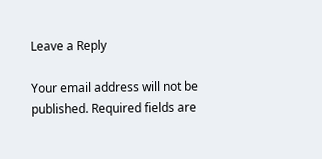Leave a Reply

Your email address will not be published. Required fields are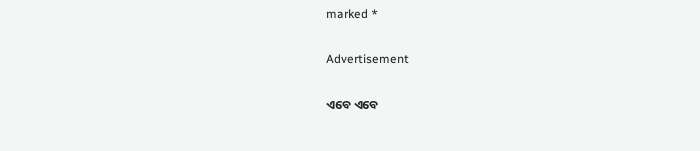marked *

Advertisement

ଏବେ ଏବେ